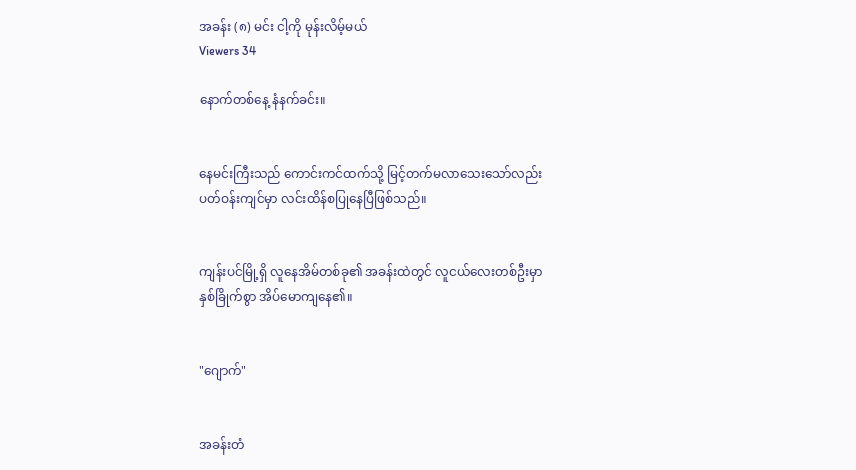အခန်း (၈) မင်း ငါ့ကို မုန်းလိမ့်မယ်
Viewers 34

နောက်တစ်နေ့ နံနက်ခင်း။


နေမင်းကြီးသည် ကောင်းကင်ထက်သို့ မြင့်တက်မလာသေးသော်လည်း ပတ်ဝန်းကျင်မှာ လင်းထိန်စပြုနေပြီဖြစ်သည်။


ကျန်းပင်မြို့ရှိ လူနေအိမ်တစ်ခု၏ အခန်းထဲတွင် လူငယ်လေးတစ်ဦးမှာ နှစ်ခြိုက်စွာ အိပ်မောကျနေ၏။


"ဂျောက်"


အခန်းတံ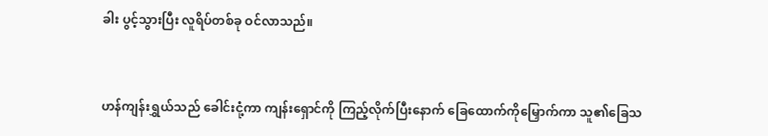ခါး ပွင့်သွားပြီး လူရိပ်တစ်ခု ဝင်လာသည်။


ဟန်ကျန်းရွှယ်သည် ခေါင်းငုံ့ကာ ကျန်းရှောင်ကို ကြည့်လိုက်ပြီးနောက် ခြေထောက်ကိုမြှောက်ကာ သူ၏ခြေသ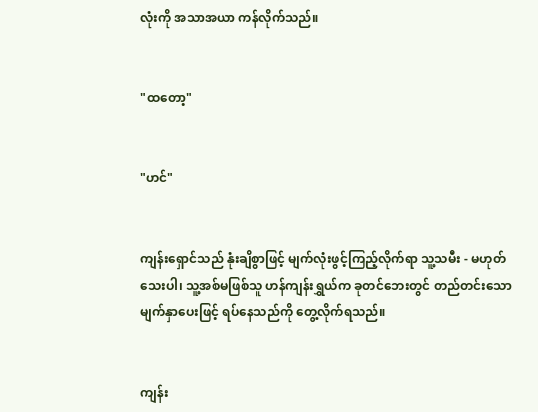လုံးကို အသာအယာ ကန်လိုက်သည်။


"ထတော့"


"ဟင်"


ကျန်းရှောင်သည် နုံးချိစွာဖြင့် မျက်လုံးဖွင့်ကြည့်လိုက်ရာ သူ့သမီး - မဟုတ်သေးပါ၊ သူ့အစ်မဖြစ်သူ ဟန်ကျန်းရွှယ်က ခုတင်ဘေးတွင် တည်တင်းသော မျက်နှာပေးဖြင့် ရပ်နေသည်ကို တွေ့လိုက်ရသည်။


ကျန်း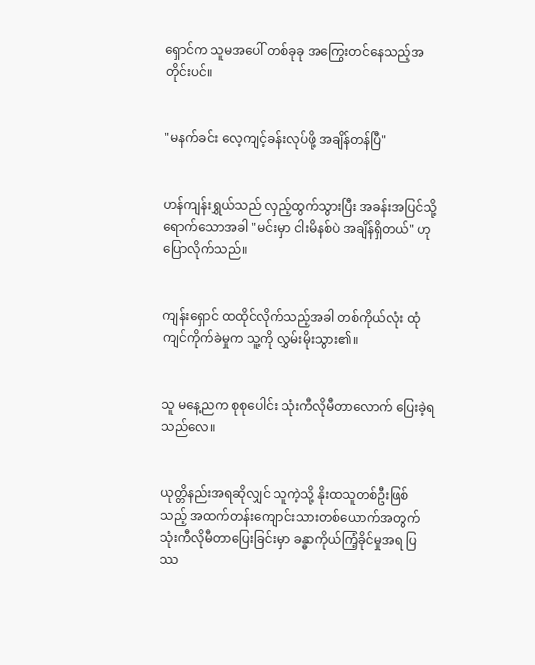ရှောင်က သူမအပေါ် တစ်ခုခု အကြွေးတင်နေသည့်အတိုင်းပင်။


"မနက်ခင်း လေ့ကျင့်ခန်းလုပ်ဖို့ အချိန်တန်ပြီ"


ဟန်ကျန်းရွှယ်သည် လှည့်ထွက်သွားပြီး အခန်းအပြင်သို့ ရောက်သောအခါ "မင်းမှာ ငါးမိနစ်ပဲ အချိန်ရှိတယ်" ဟု ပြောလိုက်သည်။


ကျန်းရှောင် ထထိုင်လိုက်သည့်အခါ တစ်ကိုယ်လုံး ထုံကျင်ကိုက်ခဲမှုက သူ့ကို လွှမ်းမိုးသွား၏။


သူ မနေ့ညက စုစုပေါင်း သုံးကီလိုမီတာလောက် ပြေးခဲ့ရသည်လေ။


ယုတ္တိနည်းအရဆိုလျှင် သူကဲ့သို့ နိုးထသူတစ်ဦးဖြစ်သည့် အထက်တန်းကျောင်းသားတစ်ယောက်အတွက် သုံးကီလိုမီတာပြေးခြင်းမှာ ခန္ဓာကိုယ်ကြံ့ခိုင်မှုအရ ပြဿ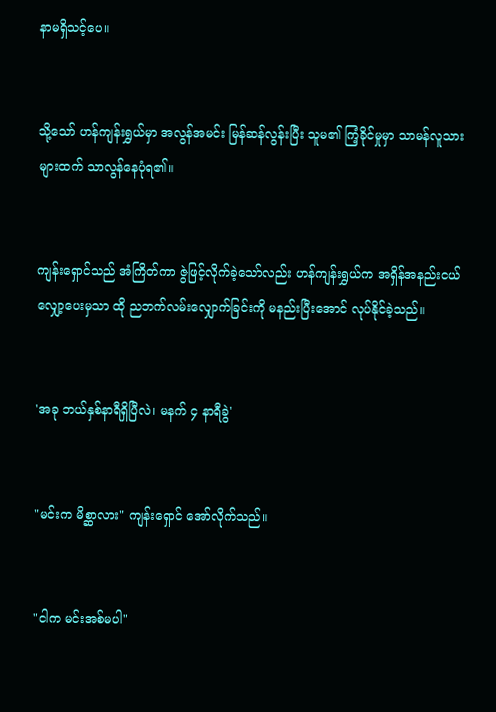နာမရှိသင့်ပေ။


သို့သော် ဟန်ကျန်းရွှယ်မှာ အလွန်အမင်း မြန်ဆန်လွန်းပြီး သူမ၏ ကြံ့ခိုင်မှုမှာ သာမန်လူသားများထက် သာလွန်နေပုံရ၏။


ကျန်းရှောင်သည် အံကြိတ်ကာ ဇွဲဖြင့်လိုက်ခဲ့သော်လည်း ဟန်ကျန်းရွှယ်က အရှိန်အနည်းငယ် လျှော့ပေးမှသာ ထို ညဘက်လမ်းလျှောက်ခြင်းကို မနည်းပြီးအောင် လုပ်နိုင်ခဲ့သည်။


'အခု ဘယ်နှစ်နာရီရှိပြီလဲ၊ မနက် ၄ နာရီခွဲ'


"မင်းက မိစ္ဆာလား" ကျန်းရှောင် အော်လိုက်သည်။


"ငါက မင်းအစ်မပါ"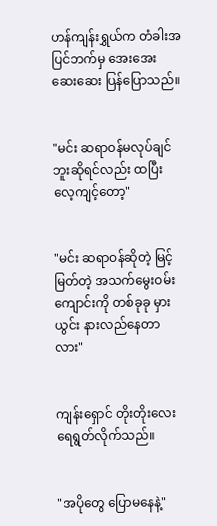ဟန်ကျန်းရွှယ်က တံခါးအပြင်ဘက်မှ အေးအေးဆေးဆေး ပြန်ပြောသည်။


"မင်း ဆရာဝန်မလုပ်ချင်ဘူးဆိုရင်လည်း ထပြီး လေ့ကျင့်တော့"


"မင်း ဆရာဝန်ဆိုတဲ့ မြင့်မြတ်တဲ့ အသက်မွေးဝမ်းကျောင်းကို တစ်ခုခု မှားယွင်း နားလည်နေတာလား"


ကျန်းရှောင် တိုးတိုးလေး ရေရွတ်လိုက်သည်။


"အပိုတွေ ပြောမနေနဲ့"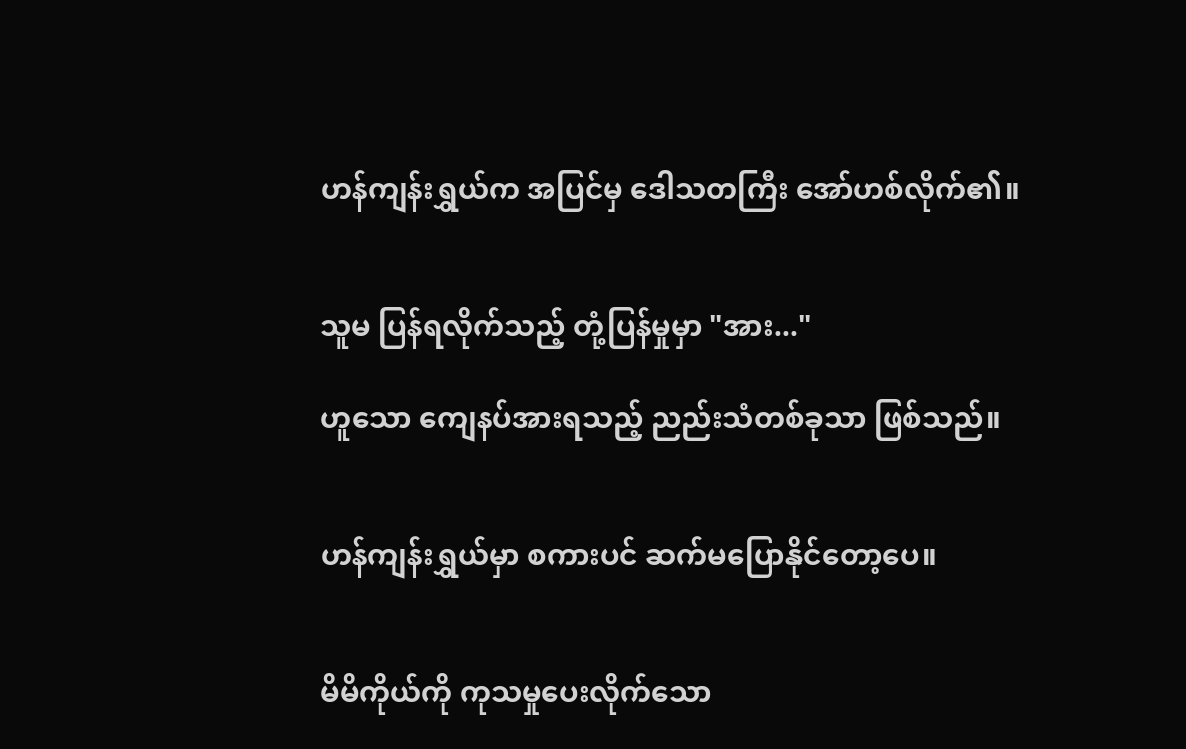ဟန်ကျန်းရွှယ်က အပြင်မှ ဒေါသတကြီး အော်ဟစ်လိုက်၏။


သူမ ပြန်ရလိုက်သည့် တုံ့ပြန်မှုမှာ "အား..."

ဟူသော ကျေနပ်အားရသည့် ညည်းသံတစ်ခုသာ ဖြစ်သည်။


ဟန်ကျန်းရွှယ်မှာ စကားပင် ဆက်မပြောနိုင်တော့ပေ။


မိမိကိုယ်ကို ကုသမှုပေးလိုက်သော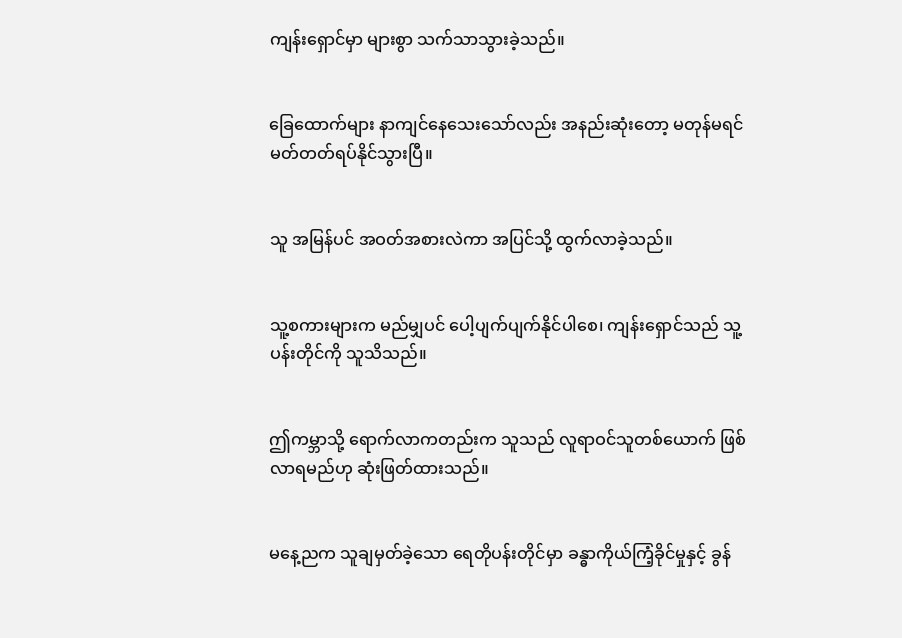ကျန်းရှောင်မှာ များစွာ သက်သာသွားခဲ့သည်။


ခြေထောက်များ နာကျင်နေသေးသော်လည်း အနည်းဆုံးတော့ မတုန်မရင် မတ်တတ်ရပ်နိုင်သွားပြီ။


သူ အမြန်ပင် အဝတ်အစားလဲကာ အပြင်သို့ ထွက်လာခဲ့သည်။


သူ့စကားများက မည်မျှပင် ပေါ့ပျက်ပျက်နိုင်ပါစေ၊ ကျန်းရှောင်သည် သူ့ပန်းတိုင်ကို သူသိသည်။


ဤကမ္ဘာသို့ ရောက်လာကတည်းက သူသည် လူရာဝင်သူတစ်ယောက် ဖြစ်လာရမည်ဟု ဆုံးဖြတ်ထားသည်။


မနေ့ညက သူချမှတ်ခဲ့သော ရေတိုပန်းတိုင်မှာ ခန္ဓာကိုယ်ကြံ့ခိုင်မှုနှင့် ခွန်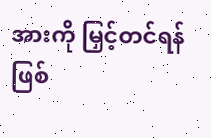အားကို မြှင့်တင်ရန်ဖြစ်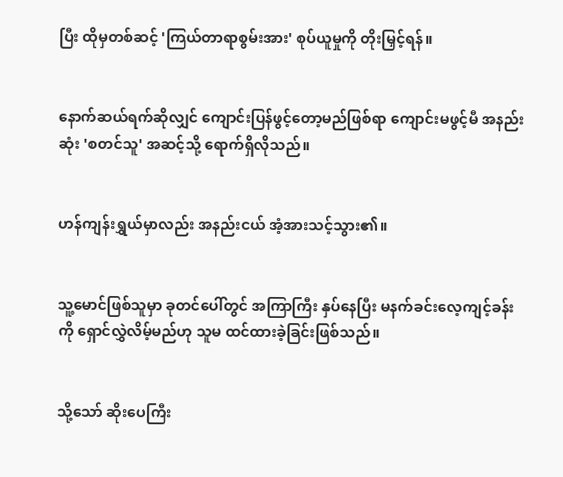ပြီး ထိုမှတစ်ဆင့် 'ကြယ်တာရာစွမ်းအား' စုပ်ယူမှုကို တိုးမြှင့်ရန်။


နောက်ဆယ်ရက်ဆိုလျှင် ကျောင်းပြန်ဖွင့်တော့မည်ဖြစ်ရာ ကျောင်းမဖွင့်မီ အနည်းဆုံး 'စတင်သူ' အဆင့်သို့ ရောက်ရှိလိုသည်။


ဟန်ကျန်းရွှယ်မှာလည်း အနည်းငယ် အံ့အားသင့်သွား၏။


သူ့မောင်ဖြစ်သူမှာ ခုတင်ပေါ်တွင် အကြာကြီး နှပ်နေပြီး မနက်ခင်းလေ့ကျင့်ခန်းကို ရှောင်လွှဲလိမ့်မည်ဟု သူမ ထင်ထားခဲ့ခြင်းဖြစ်သည်။


သို့သော် ဆိုးပေကြီး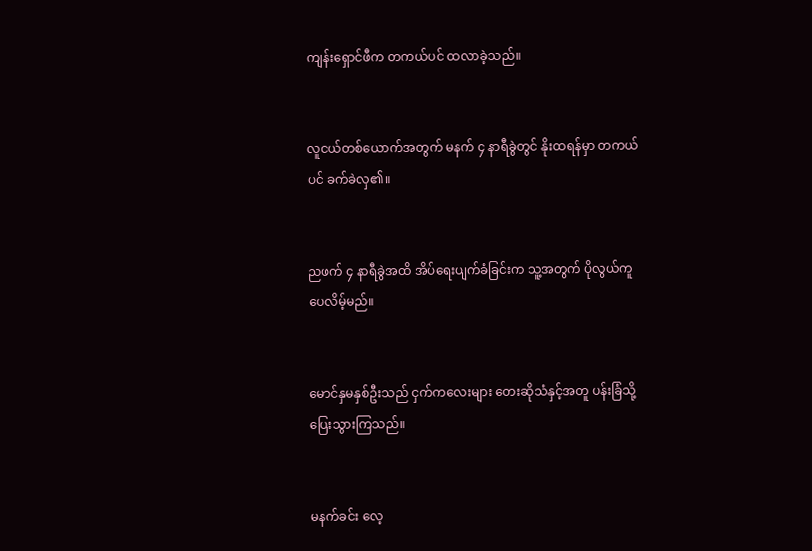ကျန်းရှောင်ဖီက တကယ်ပင် ထလာခဲ့သည်။


လူငယ်တစ်ယောက်အတွက် မနက် ၄ နာရီခွဲတွင် နိုးထရန်မှာ တကယ်ပင် ခက်ခဲလှ၏။


ညဖက် ၄ နာရီခွဲအထိ အိပ်ရေးပျက်ခံခြင်းက သူ့အတွက် ပိုလွယ်ကူပေလိမ့်မည်။


မောင်နှမနှစ်ဦးသည် ငှက်ကလေးများ တေးဆိုသံနှင့်အတူ ပန်းခြံသို့ ပြေးသွားကြသည်။


မနက်ခင်း လေ့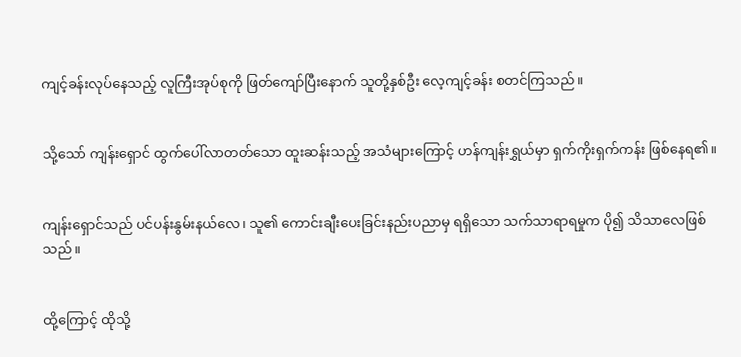ကျင့်ခန်းလုပ်နေသည့် လူကြီးအုပ်စုကို ဖြတ်ကျော်ပြီးနောက် သူတို့နှစ်ဦး လေ့ကျင့်ခန်း စတင်ကြသည်။


သို့သော် ကျန်းရှောင် ထွက်ပေါ်လာတတ်သော ထူးဆန်းသည့် အသံများကြောင့် ဟန်ကျန်းရွှယ်မှာ ရှက်ကိုးရှက်ကန်း ဖြစ်နေရ၏။


ကျန်းရှောင်သည် ပင်ပန်းနွမ်းနယ်လေ၊ သူ၏ ကောင်းချီးပေးခြင်းနည်းပညာမှ ရရှိသော သက်သာရာရမှုက ပို၍ သိသာလေဖြစ်သည်။


ထို့ကြောင့် ထိုသို့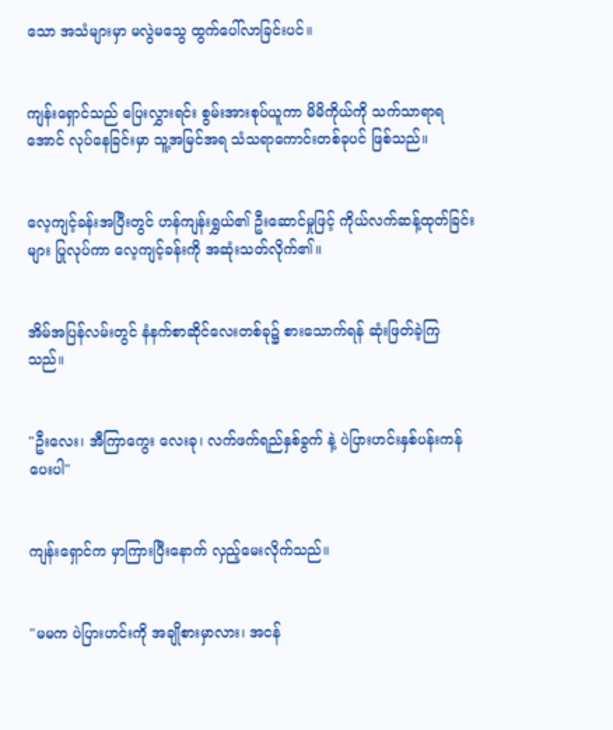သော အသံများမှာ မလွဲမသွေ ထွက်ပေါ်လာခြင်းပင်။


ကျန်းရှောင်သည် ပြေးလွှားရင်း စွမ်းအားစုပ်ယူကာ မိမိကိုယ်ကို သက်သာရာရအောင် လုပ်နေခြင်းမှာ သူ့အမြင်အရ သံသရာကောင်းတစ်ခုပင် ဖြစ်သည်။


လေ့ကျင့်ခန်းအပြီးတွင် ဟန်ကျန်းရွှယ်၏ ဦးဆောင်မှုဖြင့် ကိုယ်လက်ဆန့်ထုတ်ခြင်းများ ပြုလုပ်ကာ လေ့ကျင့်ခန်းကို အဆုံးသတ်လိုက်၏။


အိမ်အပြန်လမ်းတွင် နံနက်စာဆိုင်လေးတစ်ခု၌ စားသောက်ရန် ဆုံးဖြတ်ခဲ့ကြသည်။


"ဦးလေး၊ အီကြာကွေး လေးခု၊ လက်ဖက်ရည်နှစ်ခွက် နဲ့ ပဲပြားဟင်းနှစ်ပန်းကန် ပေးပါ"


ကျန်းရှောင်က မှာကြားပြီးနောက် လှည့်မေးလိုက်သည်။


"မမက ပဲပြားဟင်းကို အချိုစားမှာလား၊ အငန်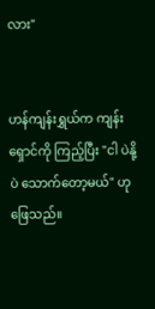လား"


ဟန်ကျန်းရွှယ်က ကျန်းရှောင်ကို ကြည့်ပြီး "ငါ ပဲနို့ပဲ သောက်တော့မယ်" ဟု ဖြေသည်။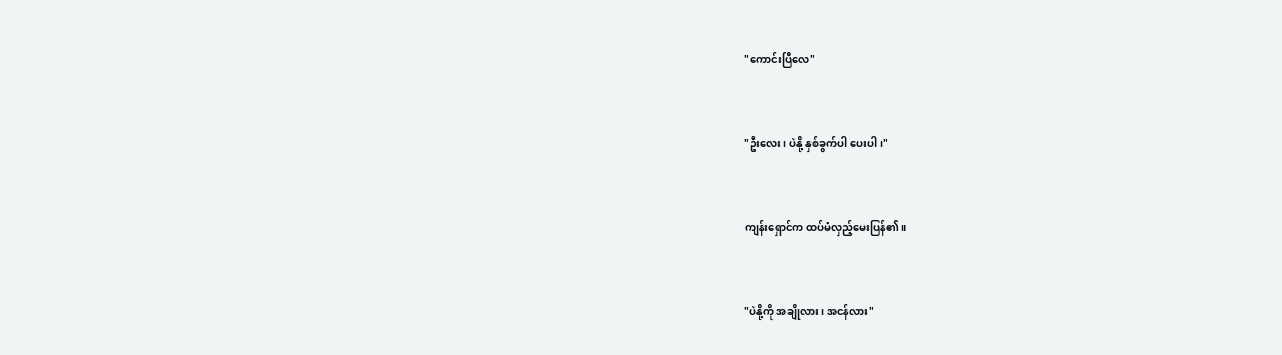"ကောင်းပြီလေ"


"ဦးလေး၊ ပဲနို့ နှစ်ခွက်ပါ ပေးပါ၊"


ကျန်းရှောင်က ထပ်မံလှည့်မေးပြန်၏။


"ပဲနို့ကို အချိုလား၊ အငန်လား"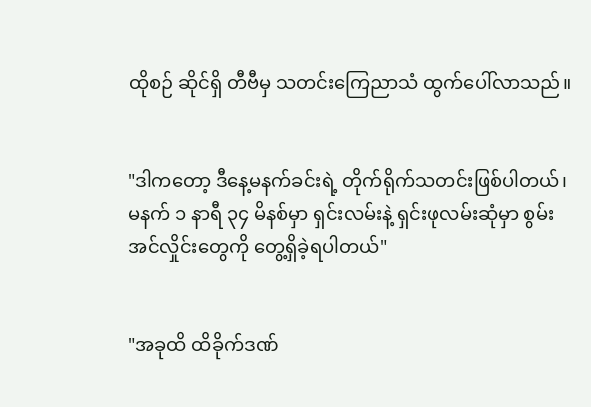ထိုစဉ် ဆိုင်ရှိ တီဗီမှ သတင်းကြေညာသံ ထွက်ပေါ်လာသည်။


"ဒါကတော့ ဒီနေ့မနက်ခင်းရဲ့ တိုက်ရိုက်သတင်းဖြစ်ပါတယ်၊ မနက် ၁ နာရီ ၃၄ မိနစ်မှာ ရှင်းလမ်းနဲ့ ရှင်းဖုလမ်းဆုံမှာ စွမ်းအင်လှိုင်းတွေကို တွေ့ရှိခဲ့ရပါတယ်"


"အခုထိ ထိခိုက်ဒဏ်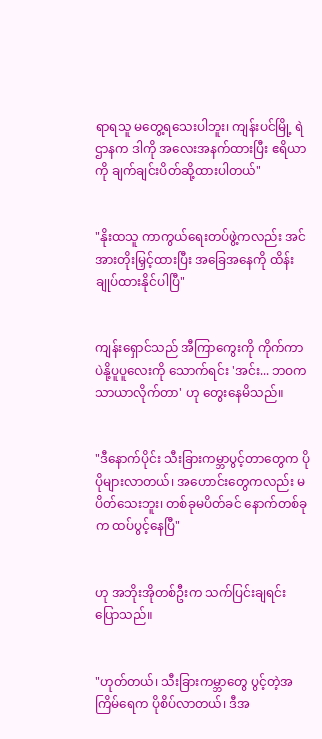ရာရသူ မတွေ့ရသေးပါဘူး၊ ကျန်းပင်မြို့ ရဲဌာနက ဒါကို အလေးအနက်ထားပြီး ဧရိယာကို ချက်ချင်းပိတ်ဆို့ထားပါတယ်"


"နိုးထသူ ကာကွယ်ရေးတပ်ဖွဲ့ကလည်း အင်အားတိုးမြှင့်ထားပြီး အခြေအနေကို ထိန်းချုပ်ထားနိုင်ပါပြီ"


ကျန်းရှောင်သည် အီကြာကွေးကို ကိုက်ကာ ပဲနို့ပူပူလေးကို သောက်ရင်း 'အင်း... ဘဝက သာယာလိုက်တာ' ဟု တွေးနေမိသည်။


"ဒီနောက်ပိုင်း သီးခြားကမ္ဘာပွင့်တာတွေက ပိုပိုများလာတယ်၊ အဟောင်းတွေကလည်း မပိတ်သေးဘူး၊ တစ်ခုမပိတ်ခင် နောက်တစ်ခုက ထပ်ပွင့်နေပြီ"


ဟု အဘိုးအိုတစ်ဦးက သက်ပြင်းချရင်း ပြောသည်။


"ဟုတ်တယ်၊ သီးခြားကမ္ဘာတွေ ပွင့်တဲ့အကြိမ်ရေက ပိုစိပ်လာတယ်၊ ဒီအ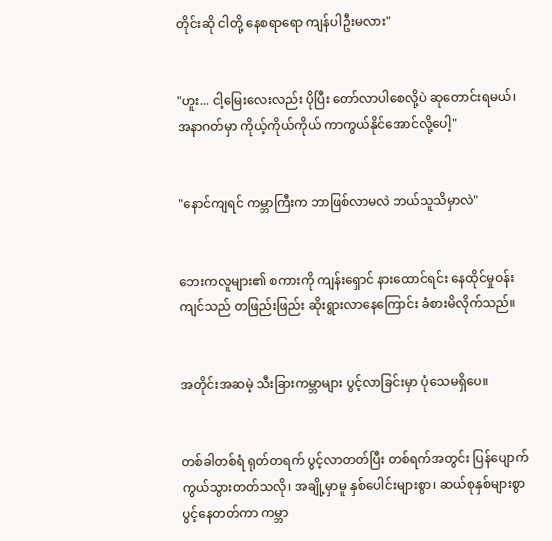တိုင်းဆို ငါတို့ နေစရာရော ကျန်ပါဦးမလား"


"ဟူး... ငါ့မြေးလေးလည်း ပိုပြီး တော်လာပါစေလို့ပဲ ဆုတောင်းရမယ်၊ အနာဂတ်မှာ ကိုယ့်ကိုယ်ကိုယ် ကာကွယ်နိုင်အောင်လို့ပေါ့"


"နောင်ကျရင် ကမ္ဘာကြီးက ဘာဖြစ်လာမလဲ ဘယ်သူသိမှာလဲ"


ဘေးကလူများ၏ စကားကို ကျန်းရှောင် နားထောင်ရင်း နေထိုင်မှုဝန်းကျင်သည် တဖြည်းဖြည်း ဆိုးရွားလာနေကြောင်း ခံစားမိလိုက်သည်။


အတိုင်းအဆမဲ့ သီးခြားကမ္ဘာများ ပွင့်လာခြင်းမှာ ပုံသေမရှိပေ။


တစ်ခါတစ်ရံ ရုတ်တရက် ပွင့်လာတတ်ပြီး တစ်ရက်အတွင်း ပြန်ပျောက်ကွယ်သွားတတ်သလို၊ အချို့မှာမူ နှစ်ပေါင်းများစွာ၊ ဆယ်စုနှစ်များစွာ ပွင့်နေတတ်ကာ ကမ္ဘာ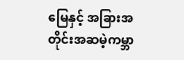မြေနှင့် အခြားအတိုင်းအဆမဲ့ကမ္ဘာ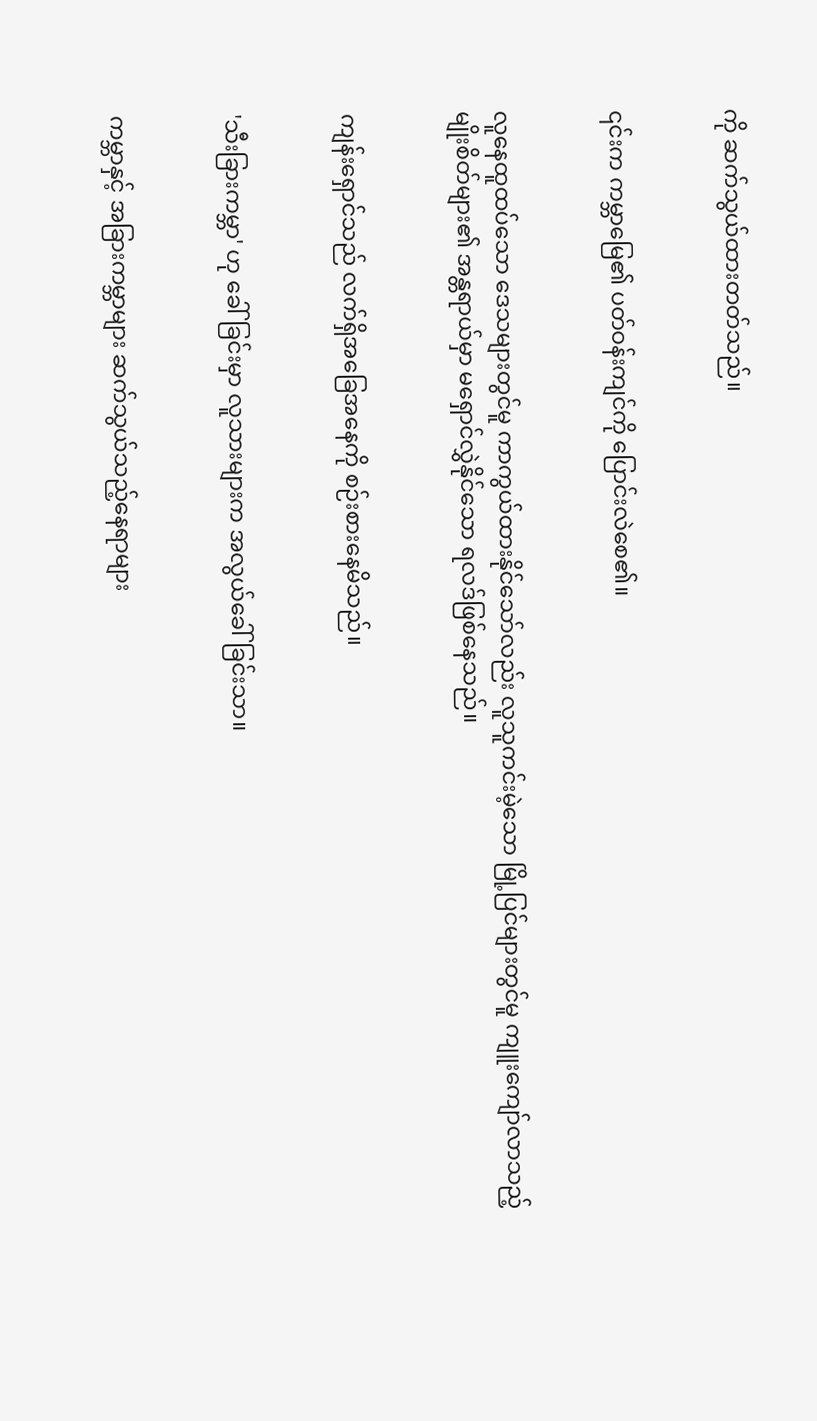ကို ဆက်သွယ်ထားတတ်သည်။


၎င်းက ကမ္ဘာမြေ၏ ပတ်ဝန်းကျင်ကို ပြောင်းလဲစေ၏။


လူနေထူထပ်သော ဒေသများတွင်မူ ကာကွယ်ထားနိုင်သော်လည်း လူသူကင်းမဲ့သော မြို့ပြင်များတွင်မူ ကျူးကျော်လာသည့် မျိုးစိတ်များ၏ အန္တရာယ်မှာ မရှောင်လွှဲနိုင်သော ရလဒ်ဖြစ်နေသည်။


ကျန်းရှောင်သည် လက်ရှိအခြေအနေကို စဉ်းစားနေမိသည်။


'သီးခြားကမ္ဘာ' ဟု ခေါ်ခြင်းမှာ လူသားများက အလွယ်ခေါ်ခြင်းသာ။


ကမ္ဘာနှင့် အခြားကမ္ဘာများ ဆက်သွယ်သည့်နေရာများ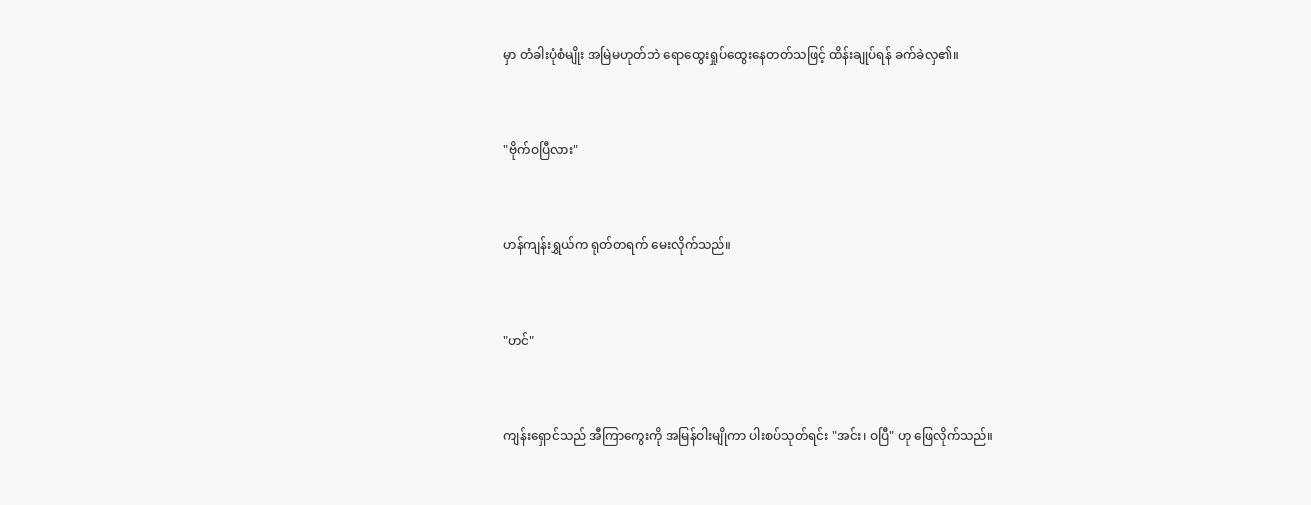မှာ တံခါးပုံစံမျိုး အမြဲမဟုတ်ဘဲ ရောထွေးရှုပ်ထွေးနေတတ်သဖြင့် ထိန်းချုပ်ရန် ခက်ခဲလှ၏။


"ဗိုက်ဝပြီလား"


ဟန်ကျန်းရွှယ်က ရုတ်တရက် မေးလိုက်သည်။


"ဟင်"


ကျန်းရှောင်သည် အီကြာကွေးကို အမြန်ဝါးမျိုကာ ပါးစပ်သုတ်ရင်း "အင်း၊ ဝပြီ" ဟု ဖြေလိုက်သည်။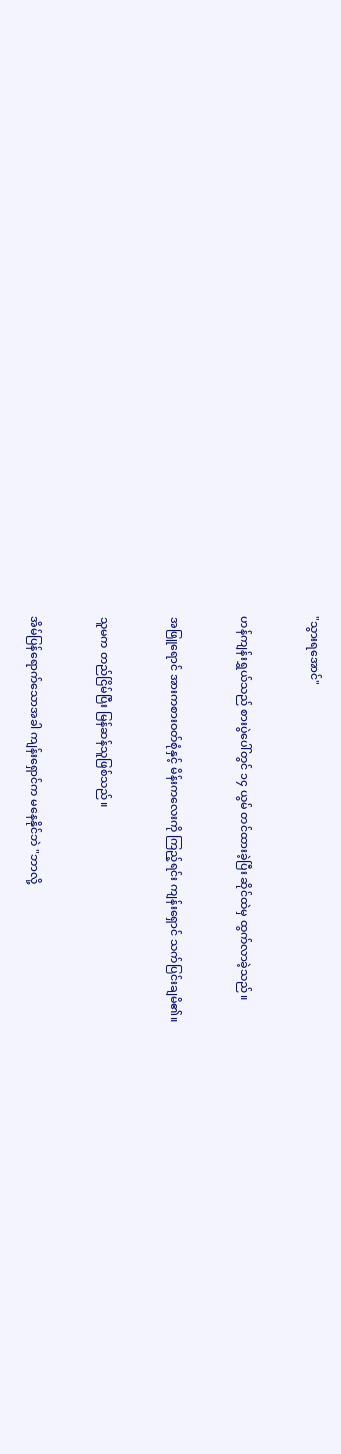"သွားရအောင်"


ဟန်ကျန်းရွှယ်သည် စားပွဲပေါ်တွင် ၁၄ ယွမ် တင်ထားခဲ့ပြီး ဆိုင်ထဲမှ ထွက်လာခဲ့သည်။


အဖြူရောင် အားကစားဝတ်စုံနှင့် မိန်းကလေးကို ကြည့်ရင်း ကျန်းရှောင် သက်ပြင်းချမိ၏။


သူမက တည်ငြိမ်ပြီး မြန်ဆန်သူဖြစ်သည်။


အိမ်ပြန်ရောက်သောအခါ ကျန်းရှောင်က မနေနိုင်ဘဲ "ဘာလို့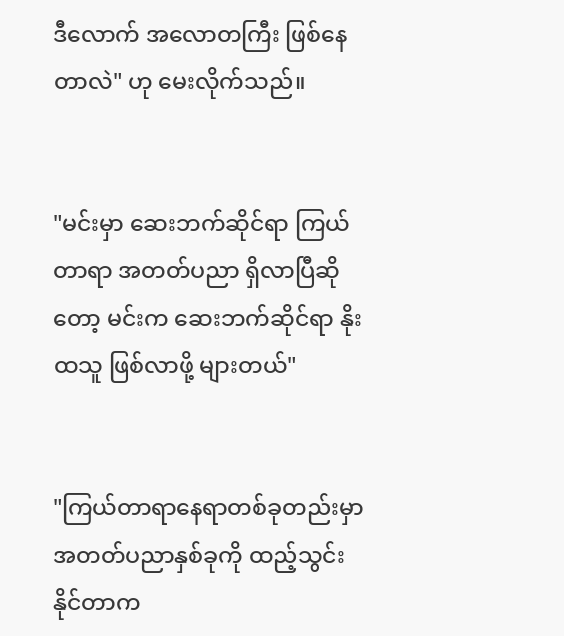ဒီလောက် အလောတကြီး ဖြစ်နေတာလဲ" ဟု မေးလိုက်သည်။


"မင်းမှာ ဆေးဘက်ဆိုင်ရာ ကြယ်တာရာ အတတ်ပညာ ရှိလာပြီဆိုတော့ မင်းက ဆေးဘက်ဆိုင်ရာ နိုးထသူ ဖြစ်လာဖို့ များတယ်"


"ကြယ်တာရာနေရာတစ်ခုတည်းမှာ အတတ်ပညာနှစ်ခုကို ထည့်သွင်းနိုင်တာက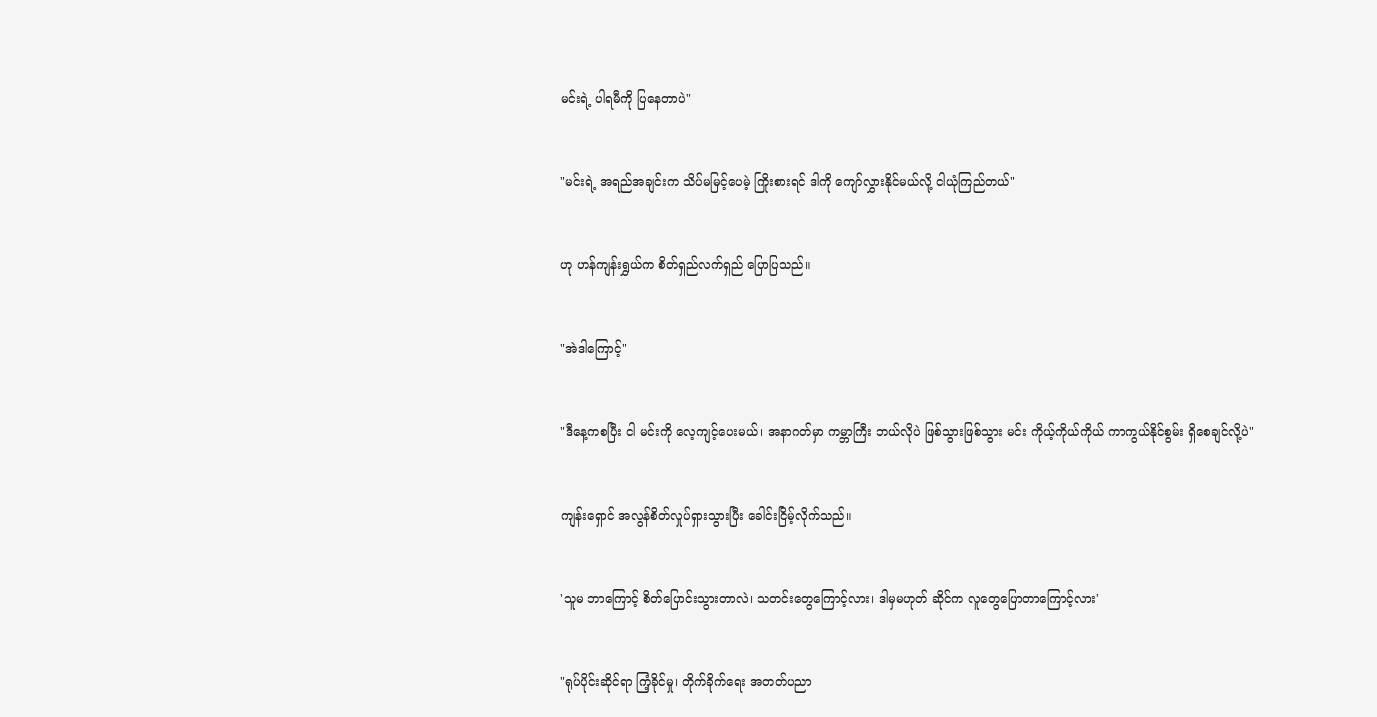မင်းရဲ့ ပါရမီကို ပြနေတာပဲ"


"မင်းရဲ့ အရည်အချင်းက သိပ်မမြင့်ပေမဲ့ ကြိုးစားရင် ဒါကို ကျော်လွှားနိုင်မယ်လို့ ငါယုံကြည်တယ်"


ဟု ဟန်ကျန်းရွှယ်က စိတ်ရှည်လက်ရှည် ပြောပြသည်။


"အဲဒါကြောင့်"


"ဒီနေ့ကစပြီး ငါ မင်းကို လေ့ကျင့်ပေးမယ်၊ အနာဂတ်မှာ ကမ္ဘာကြီး ဘယ်လိုပဲ ဖြစ်သွားဖြစ်သွား မင်း ကိုယ့်ကိုယ်ကိုယ် ကာကွယ်နိုင်စွမ်း ရှိစေချင်လို့ပဲ"


ကျန်းရှောင် အလွန်စိတ်လှုပ်ရှားသွားပြီး ခေါင်းငြိမ့်လိုက်သည်။


'သူမ ဘာကြောင့် စိတ်ပြောင်းသွားတာလဲ၊ သတင်းတွေကြောင့်လား၊ ဒါမှမဟုတ် ဆိုင်က လူတွေပြောတာကြောင့်လား'


"ရုပ်ပိုင်းဆိုင်ရာ ကြံ့ခိုင်မှု၊ တိုက်ခိုက်ရေး အတတ်ပညာ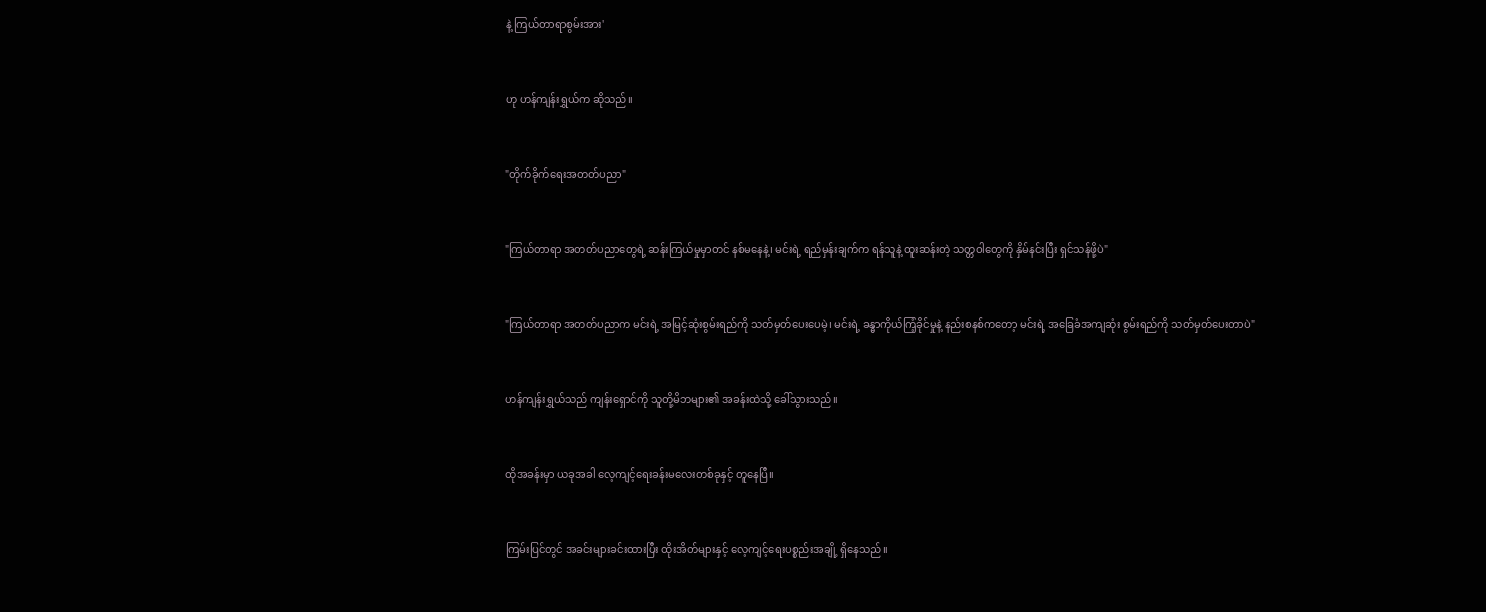နဲ့ ကြယ်တာရာစွမ်းအား'


ဟု ဟန်ကျန်းရွှယ်က ဆိုသည်။


"တိုက်ခိုက်ရေးအတတ်ပညာ"


"ကြယ်တာရာ အတတ်ပညာတွေရဲ့ ဆန်းကြယ်မှုမှာတင် နစ်မနေနဲ့၊ မင်းရဲ့ ရည်မှန်းချက်က ရန်သူနဲ့ ထူးဆန်းတဲ့ သတ္တဝါတွေကို နှိမ်နင်းပြီး ရှင်သန်ဖို့ပဲ"


"ကြယ်တာရာ အတတ်ပညာက မင်းရဲ့ အမြင့်ဆုံးစွမ်းရည်ကို သတ်မှတ်ပေးပေမဲ့၊ မင်းရဲ့ ခန္ဓာကိုယ်ကြံ့ခိုင်မှုနဲ့ နည်းစနစ်ကတော့ မင်းရဲ့ အခြေခံအကျဆုံး စွမ်းရည်ကို သတ်မှတ်ပေးတာပဲ"


ဟန်ကျန်းရွှယ်သည် ကျန်းရှောင်ကို သူတို့မိဘများ၏ အခန်းထဲသို့ ခေါ်သွားသည်။


ထိုအခန်းမှာ ယခုအခါ လေ့ကျင့်ရေးခန်းမလေးတစ်ခုနှင့် တူနေပြီ။


ကြမ်းပြင်တွင် အခင်းများခင်းထားပြီး ထိုးအိတ်များနှင့် လေ့ကျင့်ရေးပစ္စည်းအချို့ ရှိနေသည်။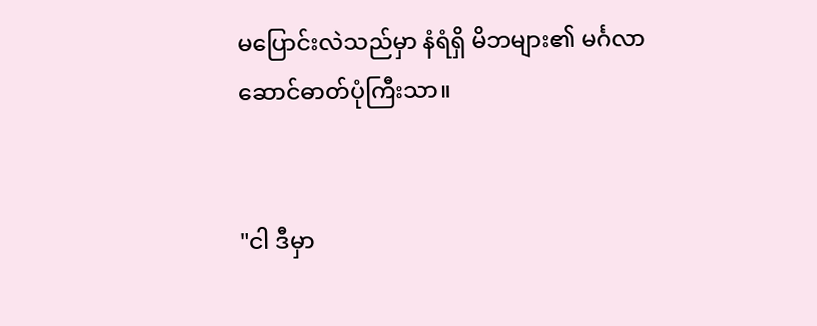မပြောင်းလဲသည်မှာ နံရံရှိ မိဘများ၏ မင်္ဂလာဆောင်ဓာတ်ပုံကြီးသာ။


"ငါ ဒီမှာ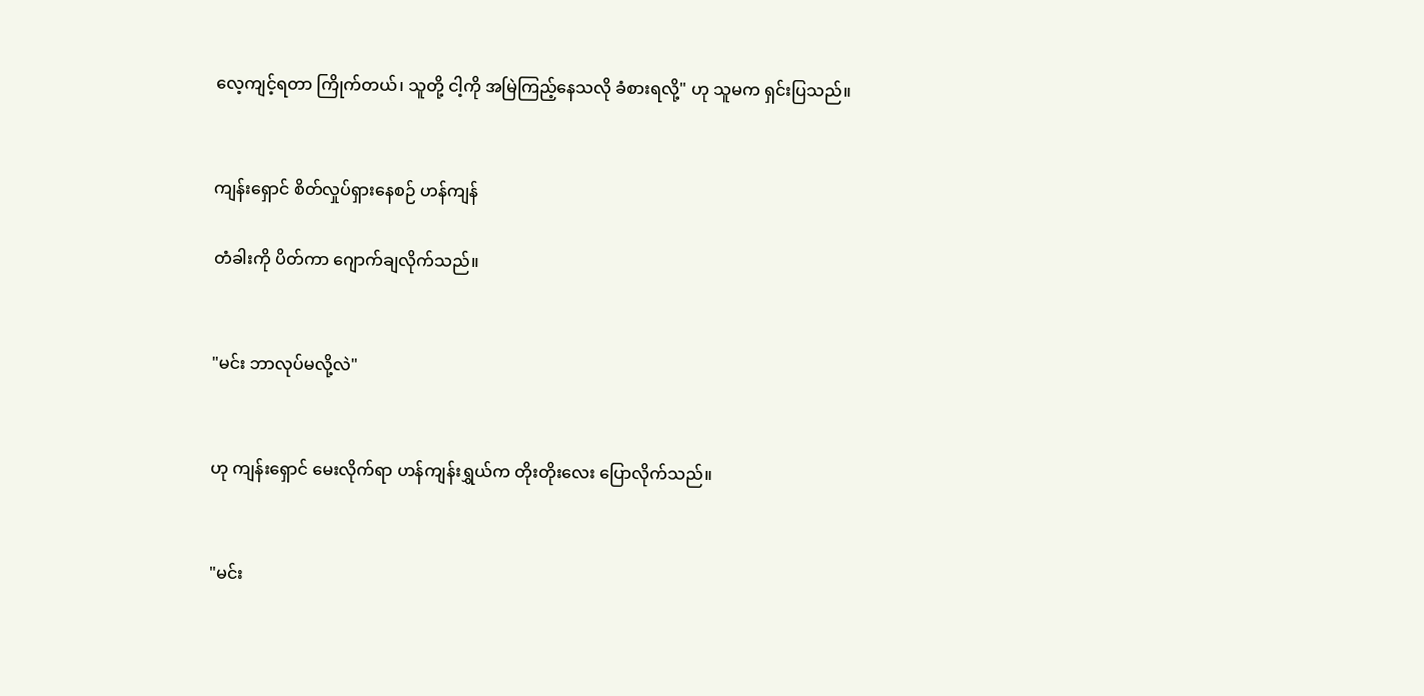လေ့ကျင့်ရတာ ကြိုက်တယ်၊ သူတို့ ငါ့ကို အမြဲကြည့်နေသလို ခံစားရလို့" ဟု သူမက ရှင်းပြသည်။


ကျန်းရှောင် စိတ်လှုပ်ရှားနေစဉ် ဟန်ကျန်

တံခါးကို ပိတ်ကာ ဂျောက်ချလိုက်သည်။


"မင်း ဘာလုပ်မလို့လဲ"


ဟု ကျန်းရှောင် မေးလိုက်ရာ ဟန်ကျန်းရွှယ်က တိုးတိုးလေး ပြောလိုက်သည်။


"မင်း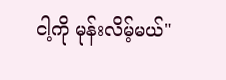ငါ့ကို မုန်းလိမ့်မယ်"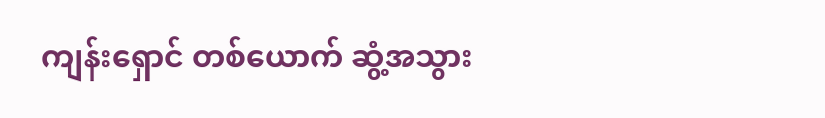ကျန်းရှောင် တစ်ယောက် ဆွံ့အသွား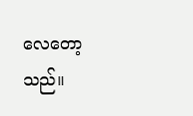လေတော့သည်။